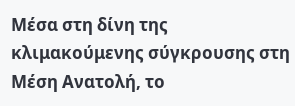Μέσα στη δίνη της κλιμακούμενης σύγκρουσης στη Μέση Ανατολή, το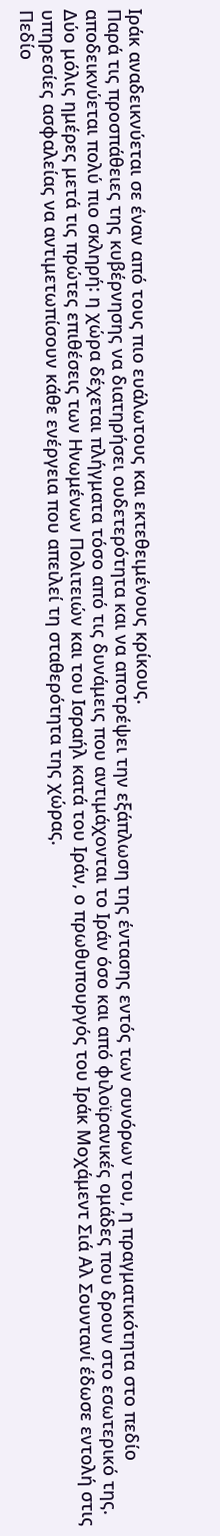Ιράκ αναδεικνύεται σε έναν από τους πιο ευάλωτους και εκτεθειμένους κρίκους.
Παρά τις προσπάθειες της κυβέρνησης να διατηρήσει ουδετερότητα και να αποτρέψει την εξάπλωση της έντασης εντός των συνόρων του, η πραγματικότητα στο πεδίο αποδεικνύεται πολύ πιο σκληρή: η χώρα δέχεται πλήγματα τόσο από τις δυνάμεις που αντιμάχονται το Ιράν όσο και από φιλοϊρανικές ομάδες που δρουν στο εσωτερικό της.
Δύο μόλις ημέρες μετά τις πρώτες επιθέσεις των Ηνωμένων Πολιτειών και του Ισραήλ κατά του Ιράν, ο πρωθυπουργός του Ιράκ Μοχάμεντ Σιά Αλ Σουντανί έδωσε εντολή στις υπηρεσίες ασφαλείας να αντιμετωπίσουν κάθε ενέργεια που απειλεί τη σταθερότητα της χώρας.
Πεδίο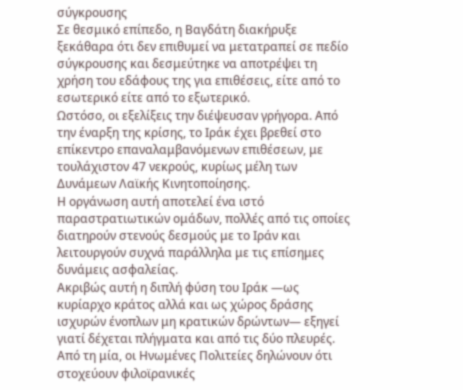σύγκρουσης
Σε θεσμικό επίπεδο, η Βαγδάτη διακήρυξε ξεκάθαρα ότι δεν επιθυμεί να μετατραπεί σε πεδίο σύγκρουσης και δεσμεύτηκε να αποτρέψει τη χρήση του εδάφους της για επιθέσεις, είτε από το εσωτερικό είτε από το εξωτερικό.
Ωστόσο, οι εξελίξεις την διέψευσαν γρήγορα. Από την έναρξη της κρίσης, το Ιράκ έχει βρεθεί στο επίκεντρο επαναλαμβανόμενων επιθέσεων, με τουλάχιστον 47 νεκρούς, κυρίως μέλη των Δυνάμεων Λαϊκής Κινητοποίησης.
Η οργάνωση αυτή αποτελεί ένα ιστό παραστρατιωτικών ομάδων, πολλές από τις οποίες διατηρούν στενούς δεσμούς με το Ιράν και λειτουργούν συχνά παράλληλα με τις επίσημες δυνάμεις ασφαλείας.
Ακριβώς αυτή η διπλή φύση του Ιράκ —ως κυρίαρχο κράτος αλλά και ως χώρος δράσης ισχυρών ένοπλων μη κρατικών δρώντων— εξηγεί γιατί δέχεται πλήγματα και από τις δύο πλευρές.
Από τη μία, οι Ηνωμένες Πολιτείες δηλώνουν ότι στοχεύουν φιλοϊρανικές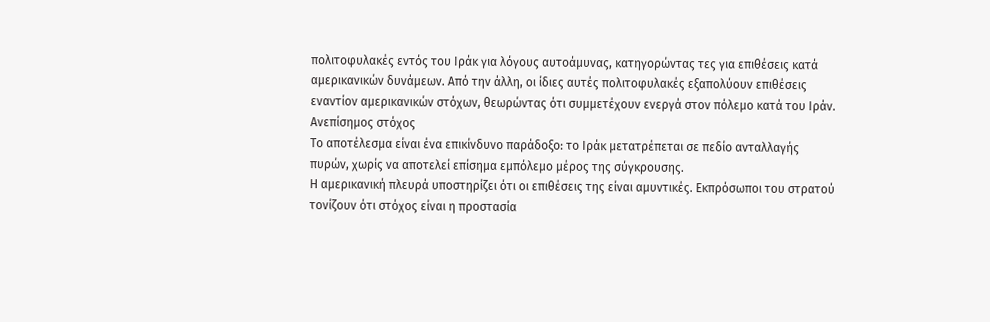πολιτοφυλακές εντός του Ιράκ για λόγους αυτοάμυνας, κατηγορώντας τες για επιθέσεις κατά αμερικανικών δυνάμεων. Από την άλλη, οι ίδιες αυτές πολιτοφυλακές εξαπολύουν επιθέσεις εναντίον αμερικανικών στόχων, θεωρώντας ότι συμμετέχουν ενεργά στον πόλεμο κατά του Ιράν.
Ανεπίσημος στόχος
Το αποτέλεσμα είναι ένα επικίνδυνο παράδοξο: το Ιράκ μετατρέπεται σε πεδίο ανταλλαγής πυρών, χωρίς να αποτελεί επίσημα εμπόλεμο μέρος της σύγκρουσης.
Η αμερικανική πλευρά υποστηρίζει ότι οι επιθέσεις της είναι αμυντικές. Εκπρόσωποι του στρατού τονίζουν ότι στόχος είναι η προστασία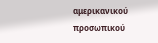αμερικανικού προσωπικού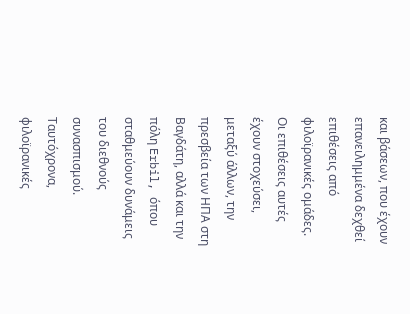και βάσεων, που έχουν επανειλημμένα δεχθεί επιθέσεις από φιλοϊρανικές ομάδες. Οι επιθέσεις αυτές έχουν στοχεύσει, μεταξύ άλλων, την πρεσβεία των ΗΠΑ στη Βαγδάτη, αλλά και την πόλη Erbil, όπου σταθμεύουν δυνάμεις του διεθνούς συνασπισμού.
Ταυτόχρονα, φιλοϊρανικές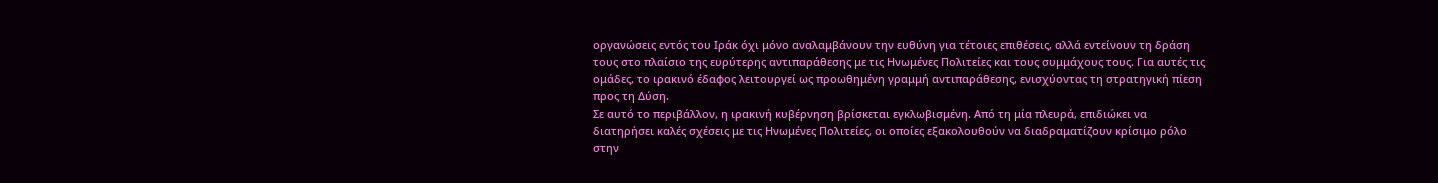οργανώσεις εντός του Ιράκ όχι μόνο αναλαμβάνουν την ευθύνη για τέτοιες επιθέσεις, αλλά εντείνουν τη δράση τους στο πλαίσιο της ευρύτερης αντιπαράθεσης με τις Ηνωμένες Πολιτείες και τους συμμάχους τους. Για αυτές τις ομάδες, το ιρακινό έδαφος λειτουργεί ως προωθημένη γραμμή αντιπαράθεσης, ενισχύοντας τη στρατηγική πίεση προς τη Δύση.
Σε αυτό το περιβάλλον, η ιρακινή κυβέρνηση βρίσκεται εγκλωβισμένη. Από τη μία πλευρά, επιδιώκει να διατηρήσει καλές σχέσεις με τις Ηνωμένες Πολιτείες, οι οποίες εξακολουθούν να διαδραματίζουν κρίσιμο ρόλο στην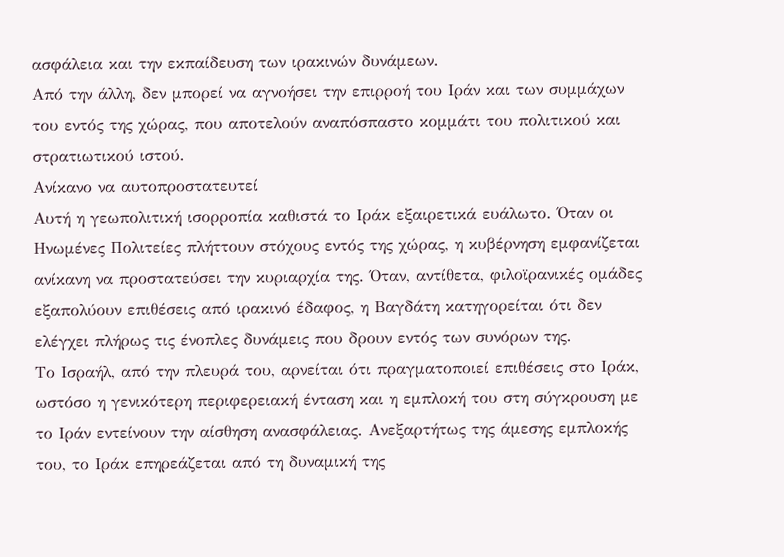ασφάλεια και την εκπαίδευση των ιρακινών δυνάμεων.
Από την άλλη, δεν μπορεί να αγνοήσει την επιρροή του Ιράν και των συμμάχων του εντός της χώρας, που αποτελούν αναπόσπαστο κομμάτι του πολιτικού και στρατιωτικού ιστού.
Ανίκανο να αυτοπροστατευτεί
Αυτή η γεωπολιτική ισορροπία καθιστά το Ιράκ εξαιρετικά ευάλωτο. Όταν οι Ηνωμένες Πολιτείες πλήττουν στόχους εντός της χώρας, η κυβέρνηση εμφανίζεται ανίκανη να προστατεύσει την κυριαρχία της. Όταν, αντίθετα, φιλοϊρανικές ομάδες εξαπολύουν επιθέσεις από ιρακινό έδαφος, η Βαγδάτη κατηγορείται ότι δεν ελέγχει πλήρως τις ένοπλες δυνάμεις που δρουν εντός των συνόρων της.
Το Ισραήλ, από την πλευρά του, αρνείται ότι πραγματοποιεί επιθέσεις στο Ιράκ, ωστόσο η γενικότερη περιφερειακή ένταση και η εμπλοκή του στη σύγκρουση με το Ιράν εντείνουν την αίσθηση ανασφάλειας. Ανεξαρτήτως της άμεσης εμπλοκής του, το Ιράκ επηρεάζεται από τη δυναμική της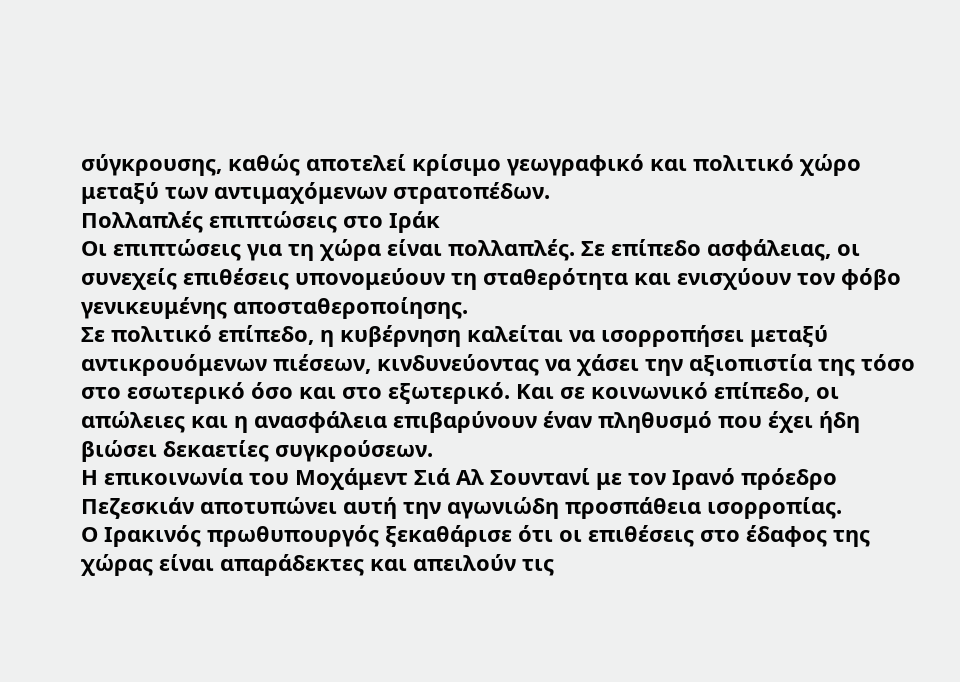σύγκρουσης, καθώς αποτελεί κρίσιμο γεωγραφικό και πολιτικό χώρο μεταξύ των αντιμαχόμενων στρατοπέδων.
Πολλαπλές επιπτώσεις στο Ιράκ
Οι επιπτώσεις για τη χώρα είναι πολλαπλές. Σε επίπεδο ασφάλειας, οι συνεχείς επιθέσεις υπονομεύουν τη σταθερότητα και ενισχύουν τον φόβο γενικευμένης αποσταθεροποίησης.
Σε πολιτικό επίπεδο, η κυβέρνηση καλείται να ισορροπήσει μεταξύ αντικρουόμενων πιέσεων, κινδυνεύοντας να χάσει την αξιοπιστία της τόσο στο εσωτερικό όσο και στο εξωτερικό. Και σε κοινωνικό επίπεδο, οι απώλειες και η ανασφάλεια επιβαρύνουν έναν πληθυσμό που έχει ήδη βιώσει δεκαετίες συγκρούσεων.
Η επικοινωνία του Μοχάμεντ Σιά Αλ Σουντανί με τον Ιρανό πρόεδρο Πεζεσκιάν αποτυπώνει αυτή την αγωνιώδη προσπάθεια ισορροπίας.
Ο Ιρακινός πρωθυπουργός ξεκαθάρισε ότι οι επιθέσεις στο έδαφος της χώρας είναι απαράδεκτες και απειλούν τις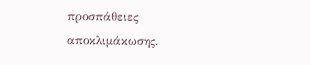προσπάθειες αποκλιμάκωσης.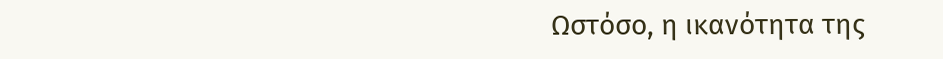Ωστόσο, η ικανότητα της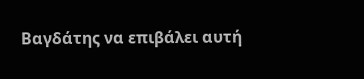Βαγδάτης να επιβάλει αυτή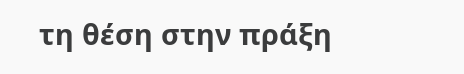τη θέση στην πράξη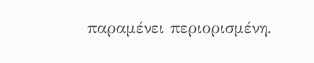παραμένει περιορισμένη.